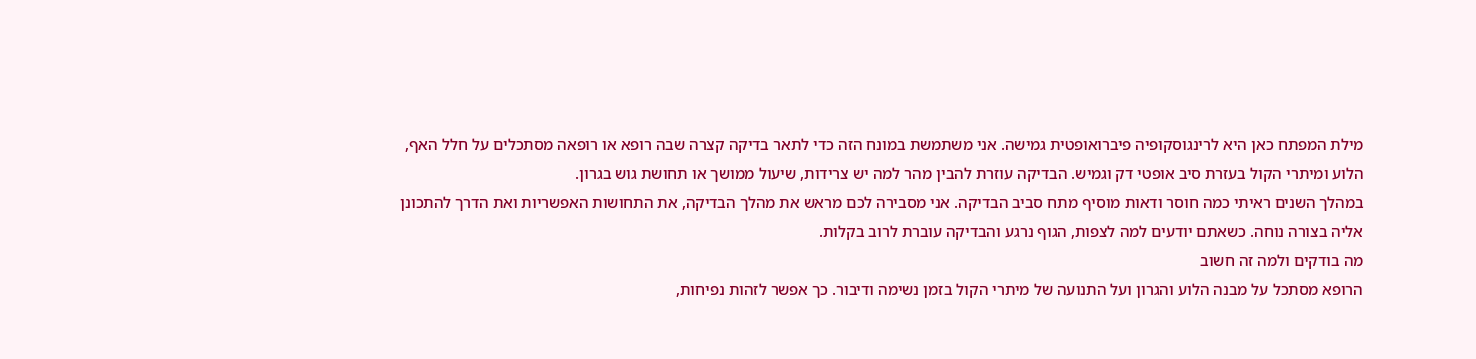מילת המפתח כאן היא לרינגוסקופיה פיברואופטית גמישה. אני משתמשת במונח הזה כדי לתאר בדיקה קצרה שבה רופא או רופאה מסתכלים על חלל האף, הלוע ומיתרי הקול בעזרת סיב אופטי דק וגמיש. הבדיקה עוזרת להבין מהר למה יש צרידות, שיעול ממושך או תחושת גוש בגרון.
במהלך השנים ראיתי כמה חוסר ודאות מוסיף מתח סביב הבדיקה. אני מסבירה לכם מראש את מהלך הבדיקה, את התחושות האפשריות ואת הדרך להתכונן אליה בצורה נוחה. כשאתם יודעים למה לצפות, הגוף נרגע והבדיקה עוברת לרוב בקלות.
מה בודקים ולמה זה חשוב
הרופא מסתכל על מבנה הלוע והגרון ועל התנועה של מיתרי הקול בזמן נשימה ודיבור. כך אפשר לזהות נפיחות,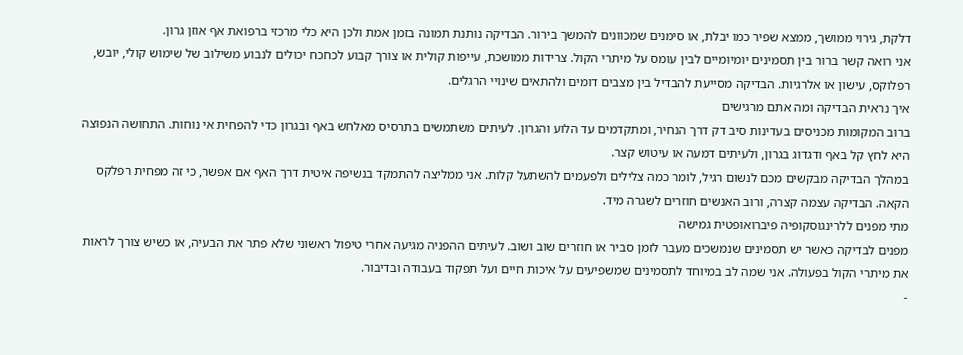דלקת, גירוי ממושך, ממצא שפיר כמו יבלת, או סימנים שמכוונים להמשך בירור. הבדיקה נותנת תמונה בזמן אמת ולכן היא כלי מרכזי ברפואת אף אוזן גרון.
אני רואה קשר ברור בין תסמינים יומיומיים לבין עומס על מיתרי הקול. צרידות ממושכת, עייפות קולית או צורך קבוע לכחכח יכולים לנבוע משילוב של שימוש קולי, יובש, רפלוקס, עישון או אלרגיות. הבדיקה מסייעת להבדיל בין מצבים דומים ולהתאים שינויי הרגלים.
איך נראית הבדיקה ומה אתם מרגישים
ברוב המקומות מכניסים בעדינות סיב דק דרך הנחיר, ומתקדמים עד הלוע והגרון. לעיתים משתמשים בתרסיס מאלחש באף ובגרון כדי להפחית אי נוחות. התחושה הנפוצה היא לחץ קל באף ודגדוג בגרון, ולעיתים דמעה או עיטוש קצר.
במהלך הבדיקה מבקשים מכם לנשום רגיל, לומר כמה צלילים ולפעמים להשתעל קלות. אני ממליצה להתמקד בנשיפה איטית דרך האף אם אפשר, כי זה מפחית רפלקס הקאה. הבדיקה עצמה קצרה, ורוב האנשים חוזרים לשגרה מיד.
מתי מפנים ללרינגוסקופיה פיברואופטית גמישה
מפנים לבדיקה כאשר יש תסמינים שנמשכים מעבר לזמן סביר או חוזרים שוב ושוב. לעיתים ההפניה מגיעה אחרי טיפול ראשוני שלא פתר את הבעיה, או כשיש צורך לראות את מיתרי הקול בפעולה. אני שמה לב במיוחד לתסמינים שמשפיעים על איכות חיים ועל תפקוד בעבודה ובדיבור.
-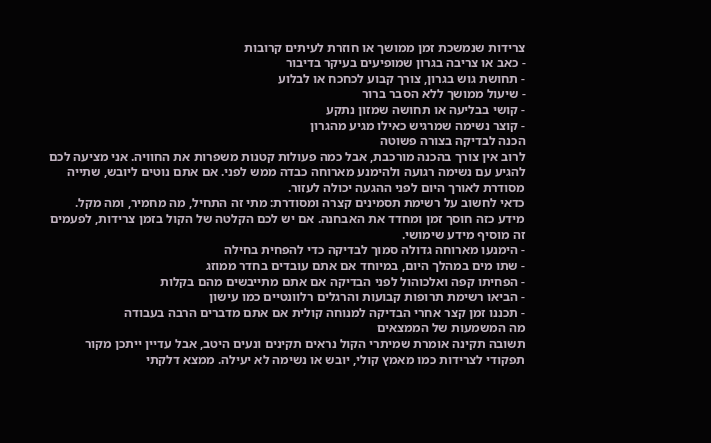צרידות שנמשכת זמן ממושך או חוזרת לעיתים קרובות
- כאב או צריבה בגרון שמופיעים בעיקר בדיבור
- תחושת גוש בגרון, צורך קבוע לכחכח או לבלוע
- שיעול ממושך ללא הסבר ברור
- קושי בבליעה או תחושה שמזון נתקע
- קוצר נשימה שמרגיש כאילו מגיע מהגרון
הכנה לבדיקה בצורה פשוטה
לרוב אין צורך בהכנה מורכבת, אבל כמה פעולות קטנות משפרות את החוויה. אני מציעה לכם להגיע עם נשימה רגועה ולהימנע מארוחה כבדה ממש לפני. אם אתם נוטים ליובש, שתייה מסודרת לאורך היום לפני ההגעה יכולה לעזור.
כדאי לחשוב על רשימת תסמינים קצרה ומסודרת: מתי זה התחיל, מה מחמיר, ומה מקל. מידע כזה חוסך זמן ומחדד את האבחנה. אם יש לכם הקלטה של הקול בזמן צרידות, לפעמים זה מוסיף מידע שימושי.
- הימנעו מארוחה גדולה סמוך לבדיקה כדי להפחית בחילה
- שתו מים במהלך היום, במיוחד אם אתם עובדים בחדר ממוזג
- הפחיתו קפה ואלכוהול לפני הבדיקה אם אתם מתייבשים מהם בקלות
- הביאו רשימת תרופות קבועות והרגלים רלוונטיים כמו עישון
- תכננו זמן קצר אחרי הבדיקה למנוחה קולית אם אתם מדברים הרבה בעבודה
מה המשמעות של הממצאים
תשובה תקינה אומרת שמיתרי הקול נראים תקינים ונעים היטב, אבל עדיין ייתכן מקור תפקודי לצרידות כמו מאמץ קולי, יובש או נשימה לא יעילה. ממצא דלקתי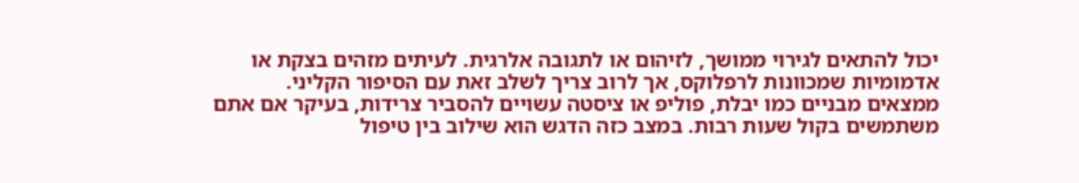יכול להתאים לגירוי ממושך, לזיהום או לתגובה אלרגית. לעיתים מזהים בצקת או אדמומיות שמכוונות לרפלוקס, אך לרוב צריך לשלב זאת עם הסיפור הקליני.
ממצאים מבניים כמו יבלת, פוליפ או ציסטה עשויים להסביר צרידות, בעיקר אם אתם משתמשים בקול שעות רבות. במצב כזה הדגש הוא שילוב בין טיפול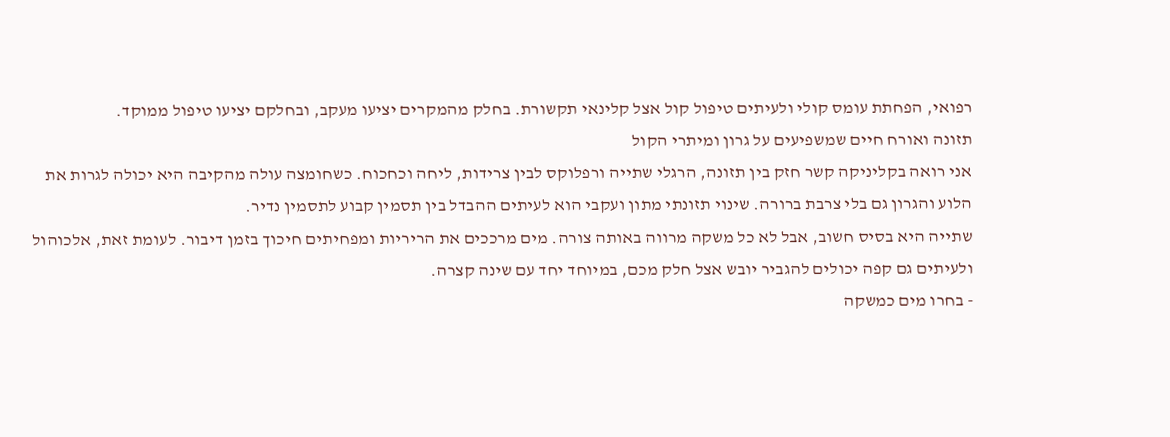רפואי, הפחתת עומס קולי ולעיתים טיפול קול אצל קלינאי תקשורת. בחלק מהמקרים יציעו מעקב, ובחלקם יציעו טיפול ממוקד.
תזונה ואורח חיים שמשפיעים על גרון ומיתרי הקול
אני רואה בקליניקה קשר חזק בין תזונה, הרגלי שתייה ורפלוקס לבין צרידות, ליחה וכחכוח. כשחומצה עולה מהקיבה היא יכולה לגרות את הלוע והגרון גם בלי צרבת ברורה. שינוי תזונתי מתון ועקבי הוא לעיתים ההבדל בין תסמין קבוע לתסמין נדיר.
שתייה היא בסיס חשוב, אבל לא כל משקה מרווה באותה צורה. מים מרככים את הריריות ומפחיתים חיכוך בזמן דיבור. לעומת זאת, אלכוהול ולעיתים גם קפה יכולים להגביר יובש אצל חלק מכם, במיוחד יחד עם שינה קצרה.
- בחרו מים כמשקה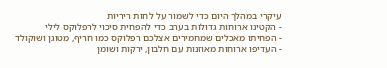עיקרי במהלך היום כדי לשמור על לחות ריריות
- הקטינו ארוחות גדולות בערב כדי להפחית סיכוי לרפלוקס לילי
- הפחיתו מאכלים שמחמירים אצלכם רפלוקס כמו חריף, מטוגן ושוקולד
- העדיפו ארוחות מאוזנות עם חלבון, ירקות ושומן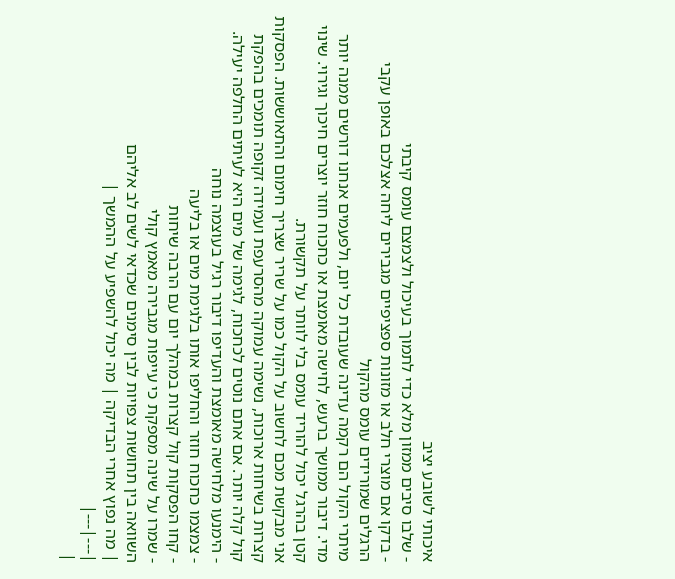איכותי לשובע יציב
- שלבו סיבים ממזון מלא כדי לתמוך בעיכול ולצמצם עומס קיבתי
- בדקו אם מוצרי חלב או מזונות ספציפיים מגבירים ליחה אצלכם באופן עקבי
הרגלים שמורידים עומס מהקול
מיתרי הקול הם רקמה עדינה שעובדת כל יום, ולפעמים אנחנו דורשים ממנה יותר מדי. דיבור ממושך ברעש, לחישה מאומצת או כחכוח חוזר יוצרים חיכוך וגירוי. שינוי קטן בהרגל יכול להוריד עומס בלי לוותר על תקשורת.
אני מבקשת מכם לחשוב על הקול כמו על שריר שצריך חימום והתאוששות. הפסקות קצרות בשיחות ארוכות, נשימה עמוקה מהסרעפת ועמידה זקופה תומכים בהפקת קול קלה יותר. אם אתם נוטים לכחכוח, לגימה של מים היא לעיתים החלפה יעילה.
- הימנעו מלחישה מאומצת והעדיפו דיבור רגיל בעוצמה נוחה
- צמצמו כחכוח חוזר והחליפו אותו בלגימת מים או בליעה
- קחו הפסקות קול קצרות במהלך יום עם הרבה שיחות
- שמרו על שינה מספקת כי עייפות מגבירה מאמץ קולי
השוואה בין תחושות צפויות לבין סימנים שכדאי לשים לב אליהם
| מה נפוץ אחרי הבדיקה | מה יכול להשפיע על ההמשך |
|---|---|
|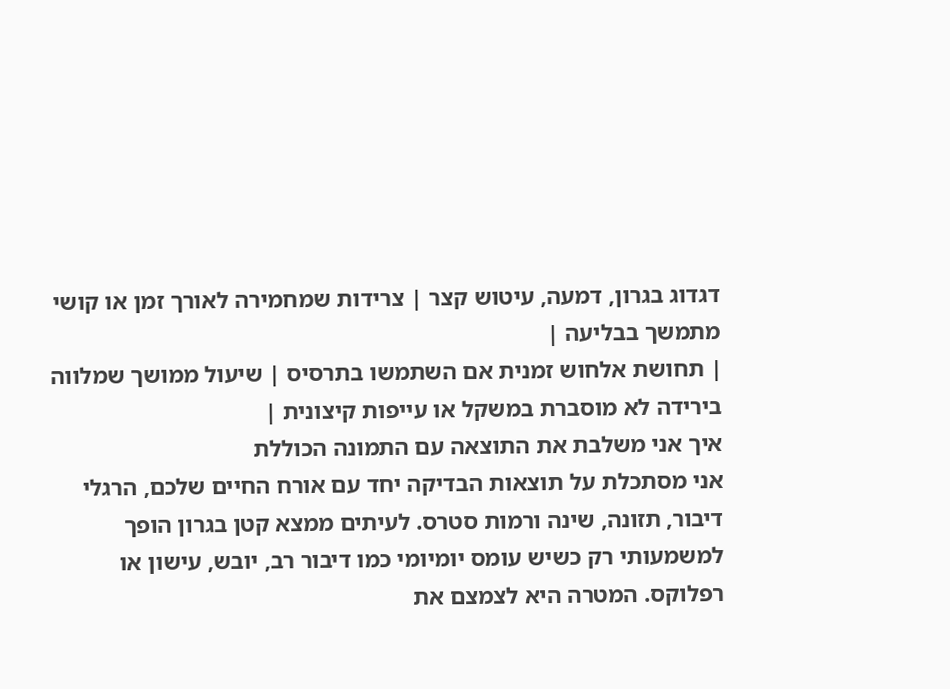דגדוג בגרון, דמעה, עיטוש קצר | צרידות שמחמירה לאורך זמן או קושי מתמשך בבליעה |
| תחושת אלחוש זמנית אם השתמשו בתרסיס | שיעול ממושך שמלווה בירידה לא מוסברת במשקל או עייפות קיצונית |
איך אני משלבת את התוצאה עם התמונה הכוללת
אני מסתכלת על תוצאות הבדיקה יחד עם אורח החיים שלכם, הרגלי דיבור, תזונה, שינה ורמות סטרס. לעיתים ממצא קטן בגרון הופך למשמעותי רק כשיש עומס יומיומי כמו דיבור רב, יובש, עישון או רפלוקס. המטרה היא לצמצם את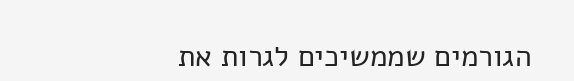הגורמים שממשיכים לגרות את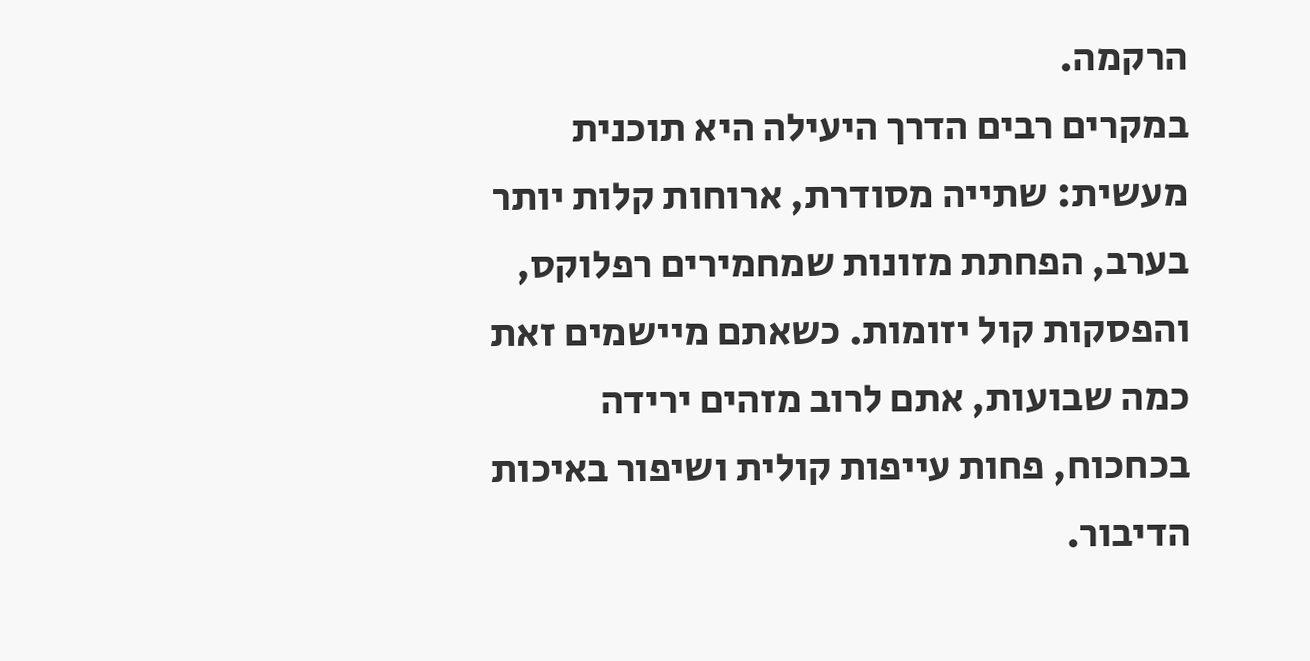הרקמה.
במקרים רבים הדרך היעילה היא תוכנית מעשית: שתייה מסודרת, ארוחות קלות יותר בערב, הפחתת מזונות שמחמירים רפלוקס, והפסקות קול יזומות. כשאתם מיישמים זאת כמה שבועות, אתם לרוב מזהים ירידה בכחכוח, פחות עייפות קולית ושיפור באיכות הדיבור.